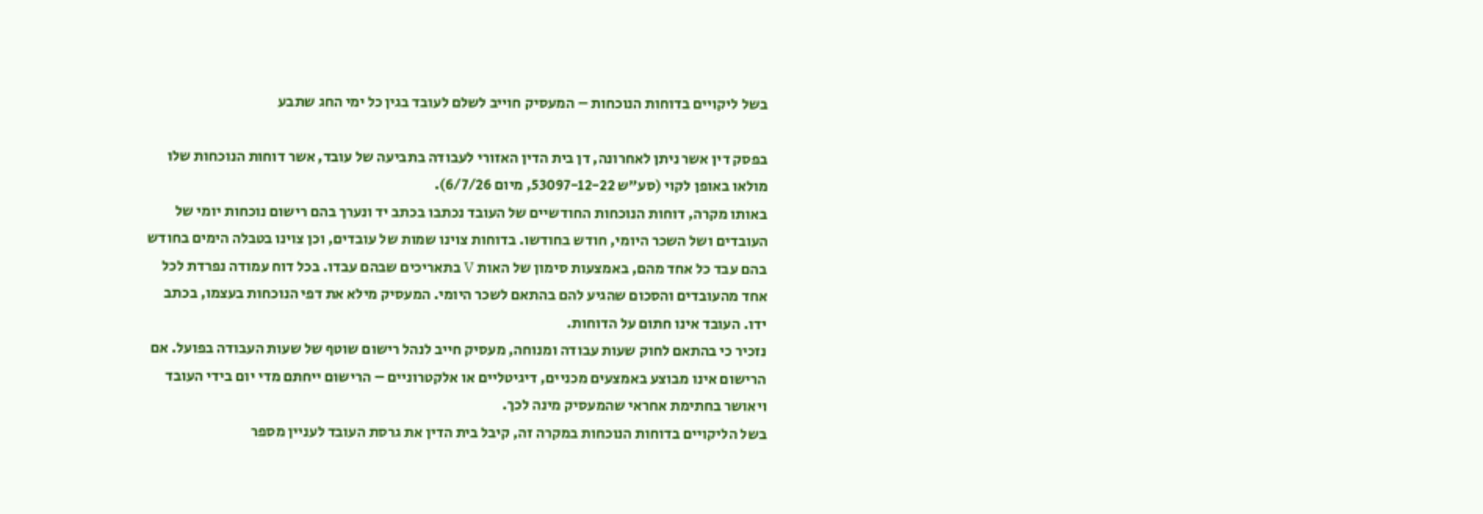בשל ליקויים בדוחות הנוכחות – המעסיק חוייב לשלם לעובד בגין כל ימי החג שתבע

בפסק דין אשר ניתן לאחרונה, דן בית הדין האזורי לעבודה בתביעה של עובד, אשר דוחות הנוכחות שלו מולאו באופן לקוי (סע"ש 53097-12-22, מיום 6/7/26).
באותו מקרה, דוחות הנוכחות החודשיים של העובד נכתבו בכתב יד ונערך בהם רישום נוכחות יומי של העובדים ושל השכר היומי, חודש בחודשו. בדוחות צוינו שמות של עובדים, וכן צוינו בטבלה הימים בחודש בהם עבד כל אחד מהם, באמצעות סימון של האות V בתאריכים שבהם עבדו. בכל דוח עמודה נפרדת לכל אחד מהעובדים והסכום שהגיע להם בהתאם לשכר היומי. המעסיק מילא את דפי הנוכחות בעצמו, בכתב ידו. העובד אינו חתום על הדוחות.
נזכיר כי בהתאם לחוק שעות עבודה ומנוחה, מעסיק חייב לנהל רישום שוטף של שעות העבודה בפועל. אם הרישום אינו מבוצע באמצעים מכניים, דיגיטליים או אלקטרוניים – הרישום ייחתם מדי יום בידי העובד ויאושר בחתימת אחראי שהמעסיק מינה לכך.
בשל הליקויים בדוחות הנוכחות במקרה זה, קיבל בית הדין את גרסת העובד לעניין מספר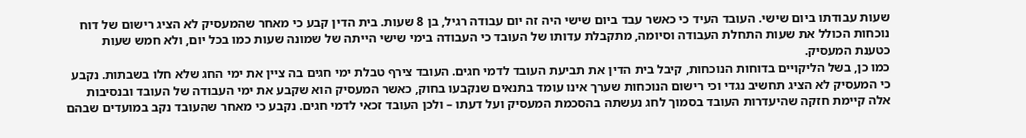שעות עבודתו ביום שישי. העובד העיד כי כאשר עבד ביום שישי היה זה יום עבודה רגיל, בן 8 שעות. בית הדין קבע כי מאחר שהמעסיק לא הציג רישום של דוח נוכחות הכולל את שעות התחלת העבודה וסיומה, מתקבלת עדותו של העובד כי העבודה בימי שישי הייתה של שמונה שעות כמו בכל יום, ולא חמש שעות כטענת המעסיק.
כמו כן, בשל הליקויים בדוחות הנוכחות, קיבל בית הדין את תביעת העובד לדמי חגים. העובד צירף טבלת ימי חגים בה ציין את ימי החג שלא חלו בשבתות. נקבע כי המעסיק לא הציג תחשיב נגדי וכי רישום הנוכחות שערך אינו עומד בתנאים שנקבעו בחוק, כאשר המעסיק הוא שקבע את ימי העבודה של העובד ובנסיבות אלה קיימת חזקה שהיעדרות העובד בסמוך לחג נעשתה בהסכמת המעסיק ועל דעתו – ולכן העובד זכאי לדמי חגים. נקבע כי מאחר שהעובד נקב במועדים שבהם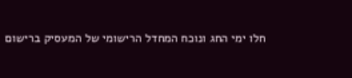חלו ימי החג ונוכח המחדל הרישומי של המעסיק ברישום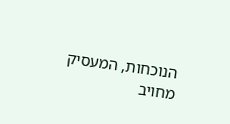הנוכחות, המעסיק מחויב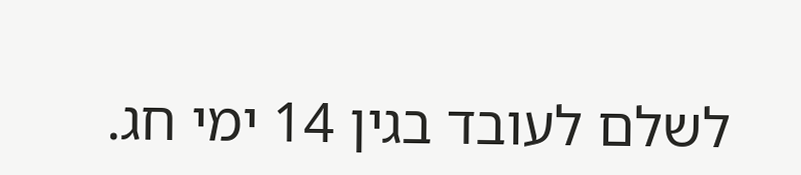לשלם לעובד בגין 14 ימי חג.